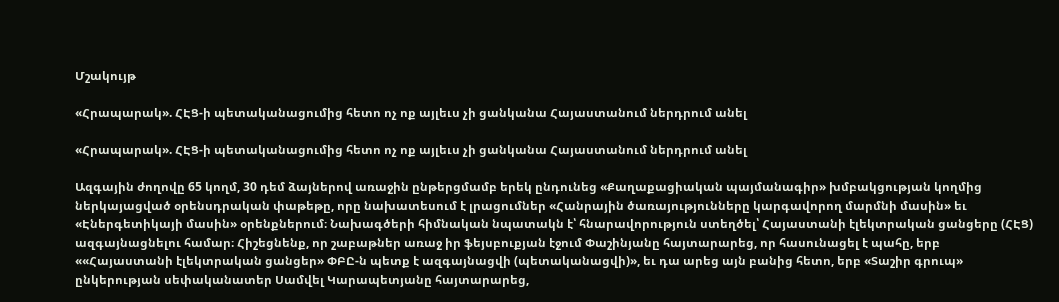Մշակույթ

«Հրապարակ». ՀԷՑ-ի պետականացումից հետո ոչ ոք այլեւս չի ցանկանա Հայաստանում ներդրում անել

«Հրապարակ». ՀԷՑ-ի պետականացումից հետո ոչ ոք այլեւս չի ցանկանա Հայաստանում ներդրում անել

Ազգային ժողովը 65 կողմ, 30 դեմ ձայներով առաջին ընթերցմամբ երեկ ընդունեց «Քաղաքացիական պայմանագիր» խմբակցության կողմից ներկայացված օրենսդրական փաթեթը, որը նախատեսում է լրացումներ «Հանրային ծառայությունները կարգավորող մարմնի մասին» եւ «Էներգետիկայի մասին» օրենքներում։ Նախագծերի հիմնական նպատակն է՝ հնարավորություն ստեղծել՝ Հայաստանի էլեկտրական ցանցերը (ՀԷՑ) ազգայնացնելու համար։ Հիշեցնենք, որ շաբաթներ առաջ իր ֆեյսբուքյան էջում Փաշինյանը հայտարարեց, որ հասունացել է պահը, երբ ««Հայաստանի էլեկտրական ցանցեր» ՓԲԸ-ն պետք է ազգայնացվի (պետականացվի)», եւ դա արեց այն բանից հետո, երբ «Տաշիր գրուպ» ընկերության սեփականատեր Սամվել Կարապետյանը հայտարարեց,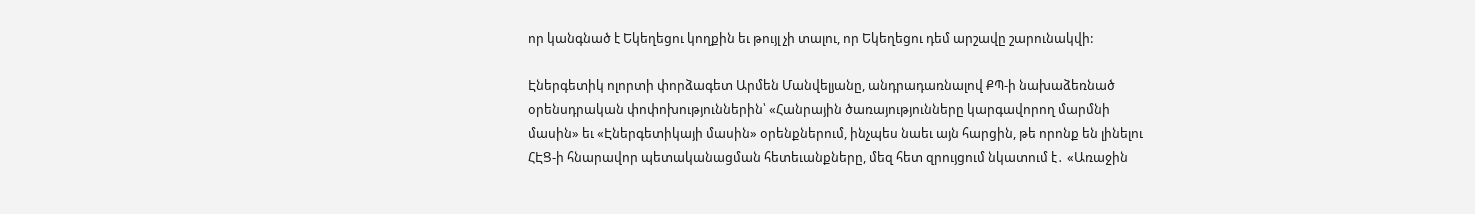որ կանգնած է Եկեղեցու կողքին եւ թույլ չի տալու, որ Եկեղեցու դեմ արշավը շարունակվի:

Էներգետիկ ոլորտի փորձագետ Արմեն Մանվելյանը, անդրադառնալով ՔՊ-ի նախաձեռնած օրենսդրական փոփոխություններին՝ «Հանրային ծառայությունները կարգավորող մարմնի մասին» եւ «Էներգետիկայի մասին» օրենքներում, ինչպես նաեւ այն հարցին, թե որոնք են լինելու ՀԷՑ-ի հնարավոր պետականացման հետեւանքները, մեզ հետ զրույցում նկատում է․ «Առաջին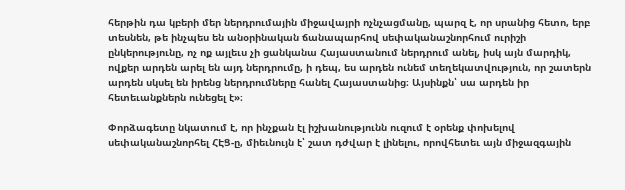հերթին դա կբերի մեր ներդրումային միջավայրի ոչնչացմանը, պարզ է, որ սրանից հետո, երբ տեսնեն, թե ինչպես են անօրինական ճանապարհով սեփականաշնորհում ուրիշի ընկերությունը, ոչ ոք այլեւս չի ցանկանա Հայաստանում ներդրում անել, իսկ այն մարդիկ, ովքեր արդեն արել են այդ ներդրումը, ի դեպ, ես արդեն ունեմ տեղեկատվություն, որ շատերն արդեն սկսել են իրենց ներդրումները հանել Հայաստանից։ Այսինքն՝ սա արդեն իր հետեւանքներն ունեցել է»։

Փորձագետը նկատում է, որ ինչքան էլ իշխանությունն ուզում է օրենք փոխելով սեփականաշնորհել ՀԷՑ-ը, միեւնույն է՝ շատ դժվար է լինելու, որովհետեւ այն միջազգային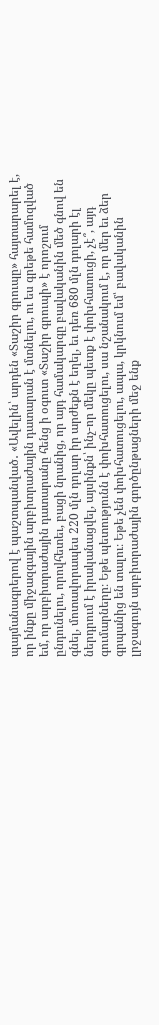պայմանագրերով է պաշտպանված․ «Ավելին՝ արդեն «Տաշիր գրուպը» հայտարարել է, որ ինքը միջազգային արբիտրաժային դատարան է մտնելու, ու ես գրեթե համոզված եմ, որ արբիտրաժային դատարանը հենց ի օգուտ «Տաշիր գրուպի» է որոշում ընդունելու, որովհետեւ, բացի նրանից, որ այդ համակարգը բավականին մեծ գնով են գնել, մոտավորապես 220 մլն դոլար իր արժեքն է եղել, եւ դեռ 680 մլն դոլարի էլ ներդրում է իրականացվել, այսինքն՝ ինչ-որ մեկը պետք է փոխհատուցի, չէ՞, այդ գումարները։ Եթե պետությունն է փոխհատուցելու, սա նշանակում է, որ մեր եւ ձեր գրպանից են տալու։ Եթե չեն փոխհատուցելու, ապա, կրկնում եմ՝ բավականին լրջագույն արբիտրաժային գործընթացների մեջ ենք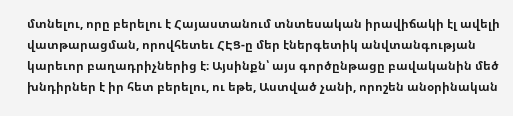մտնելու, որը բերելու է Հայաստանում տնտեսական իրավիճակի էլ ավելի վատթարացման, որովհետեւ ՀԷՑ-ը մեր էներգետիկ անվտանգության կարեւոր բաղադրիչներից է։ Այսինքն՝ այս գործընթացը բավականին մեծ խնդիրներ է իր հետ բերելու, ու եթե, Աստված չանի, որոշեն անօրինական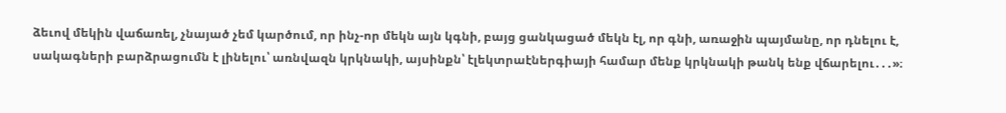ձեւով մեկին վաճառել, չնայած չեմ կարծում, որ ինչ-որ մեկն այն կգնի, բայց ցանկացած մեկն էլ, որ գնի, առաջին պայմանը, որ դնելու է, սակագների բարձրացումն է լինելու՝ առնվազն կրկնակի, այսինքն՝ էլեկտրաէներգիայի համար մենք կրկնակի թանկ ենք վճարելու․․․»։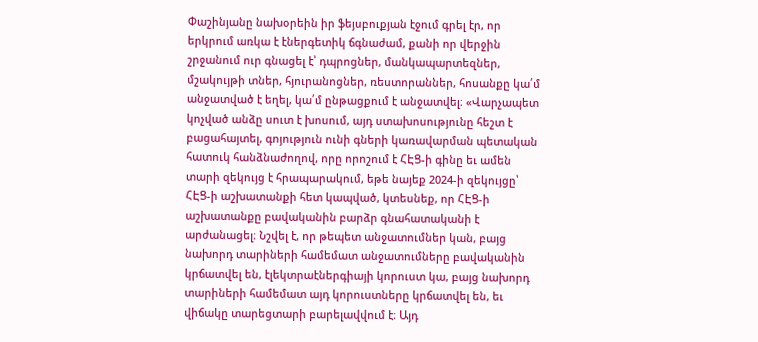Փաշինյանը նախօրեին իր ֆեյսբուքյան էջում գրել էր, որ երկրում առկա է էներգետիկ ճգնաժամ, քանի որ վերջին շրջանում ուր գնացել է՝ դպրոցներ, մանկապարտեզներ, մշակույթի տներ, հյուրանոցներ, ռեստորաններ, հոսանքը կա՛մ անջատված է եղել, կա՛մ ընթացքում է անջատվել։ «Վարչապետ կոչված անձը սուտ է խոսում, այդ ստախոսությունը հեշտ է բացահայտել, գոյություն ունի գների կառավարման պետական հատուկ հանձնաժողով, որը որոշում է ՀԷՑ-ի գինը եւ ամեն տարի զեկույց է հրապարակում, եթե նայեք 2024-ի զեկույցը՝ ՀԷՑ-ի աշխատանքի հետ կապված, կտեսնեք, որ ՀԷՑ-ի աշխատանքը բավականին բարձր գնահատականի է արժանացել։ Նշվել է, որ թեպետ անջատումներ կան, բայց նախորդ տարիների համեմատ անջատումները բավականին կրճատվել են, էլեկտրաէներգիայի կորուստ կա, բայց նախորդ տարիների համեմատ այդ կորուստները կրճատվել են, եւ վիճակը տարեցտարի բարելավվում է։ Այդ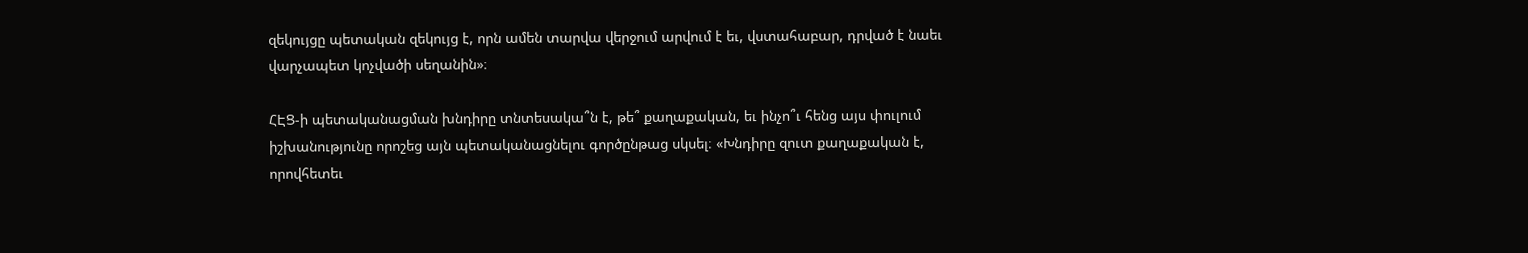զեկույցը պետական զեկույց է, որն ամեն տարվա վերջում արվում է եւ, վստահաբար, դրված է նաեւ վարչապետ կոչվածի սեղանին»։

ՀԷՑ-ի պետականացման խնդիրը տնտեսակա՞ն է, թե՞ քաղաքական, եւ ինչո՞ւ հենց այս փուլում իշխանությունը որոշեց այն պետականացնելու գործընթաց սկսել։ «Խնդիրը զուտ քաղաքական է, որովհետեւ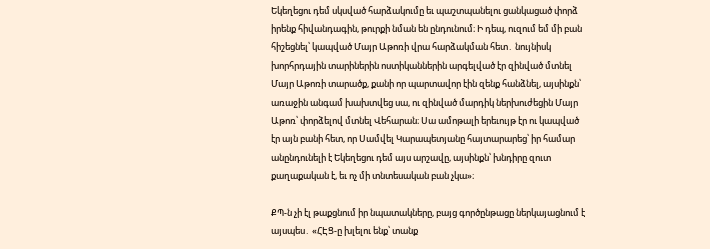Եկեղեցու դեմ սկսված հարձակումը եւ պաշտպանելու ցանկացած փորձ իրենք հիվանդագին, թուրքի նման են ընդունում։ Ի դեպ, ուզում եմ մի բան հիշեցնել՝ կապված Մայր Աթոռի վրա հարձակման հետ․ նույնիսկ խորհրդային տարիներին ոստիկաններին արգելված էր զինված մտնել Մայր Աթոռի տարածք, քանի որ պարտավոր էին զենք հանձնել, այսինքն՝ առաջին անգամ խախտվեց սա, ու զինված մարդիկ ներխուժեցին Մայր Աթոռ՝ փորձելով մտնել Վեհարան։ Սա ամոթալի երեւույթ էր ու կապված էր այն բանի հետ, որ Սամվել Կարապետյանը հայտարարեց՝ իր համար անընդունելի է Եկեղեցու դեմ այս արշավը, այսինքն՝ խնդիրը զուտ քաղաքական է, եւ ոչ մի տնտեսական բան չկա»։

ՔՊ-ն չի էլ թաքցնում իր նպատակները, բայց գործընթացը ներկայացնում է այսպես․ «ՀԷՑ-ը խլելու ենք՝ տանք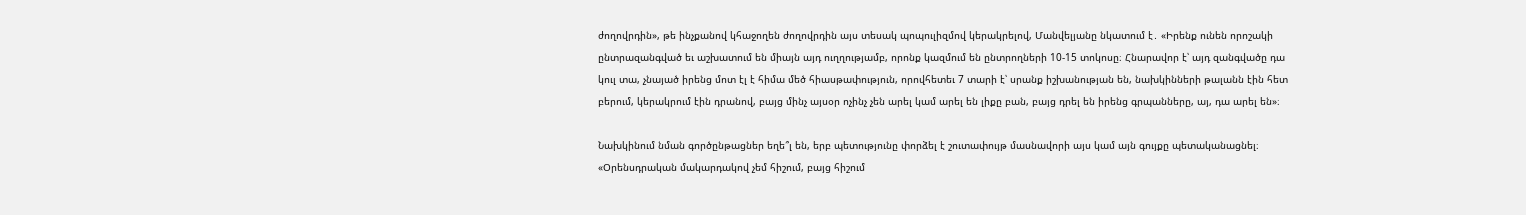ժողովրդին», թե ինչքանով կհաջողեն ժողովրդին այս տեսակ պոպուլիզմով կերակրելով, Մանվելյանը նկատում է․ «Իրենք ունեն որոշակի ընտրազանգված եւ աշխատում են միայն այդ ուղղությամբ, որոնք կազմում են ընտրողների 10-15 տոկոսը։ Հնարավոր է՝ այդ զանգվածը դա կուլ տա, չնայած իրենց մոտ էլ է հիմա մեծ հիասթափություն, որովհետեւ 7 տարի է՝ սրանք իշխանության են, նախկինների թալանն էին հետ բերում, կերակրում էին դրանով, բայց մինչ այսօր ոչինչ չեն արել կամ արել են լիքը բան, բայց դրել են իրենց գրպանները, այ, դա արել են»։

Նախկինում նման գործընթացներ եղե՞լ են, երբ պետությունը փորձել է շուտափույթ մասնավորի այս կամ այն գույքը պետականացնել։ «Օրենսդրական մակարդակով չեմ հիշում, բայց հիշում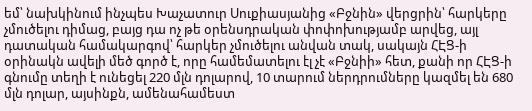եմ՝ նախկինում ինչպես Խաչատուր Սուքիասյանից «Բջնին» վերցրին՝ հարկերը չմուծելու դիմաց, բայց դա ոչ թե օրենսդրական փոփոխությամբ արվեց, այլ դատական համակարգով՝ հարկեր չմուծելու անվան տակ, սակայն ՀԷՑ-ի օրինակն ավելի մեծ գործ է, որը համեմատելու էլ չէ «Բջնիի» հետ, քանի որ ՀԷՑ-ի գնումը տեղի է ունեցել 220 մլն դոլարով, 10 տարում ներդրումները կազմել են 680 մլն դոլար, այսինքն, ամենահամեստ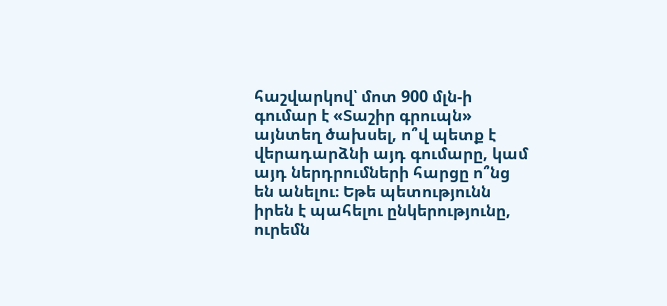հաշվարկով՝ մոտ 900 մլն-ի գումար է «Տաշիր գրուպն» այնտեղ ծախսել, ո՞վ պետք է վերադարձնի այդ գումարը, կամ այդ ներդրումների հարցը ո՞նց են անելու։ Եթե պետությունն իրեն է պահելու ընկերությունը, ուրեմն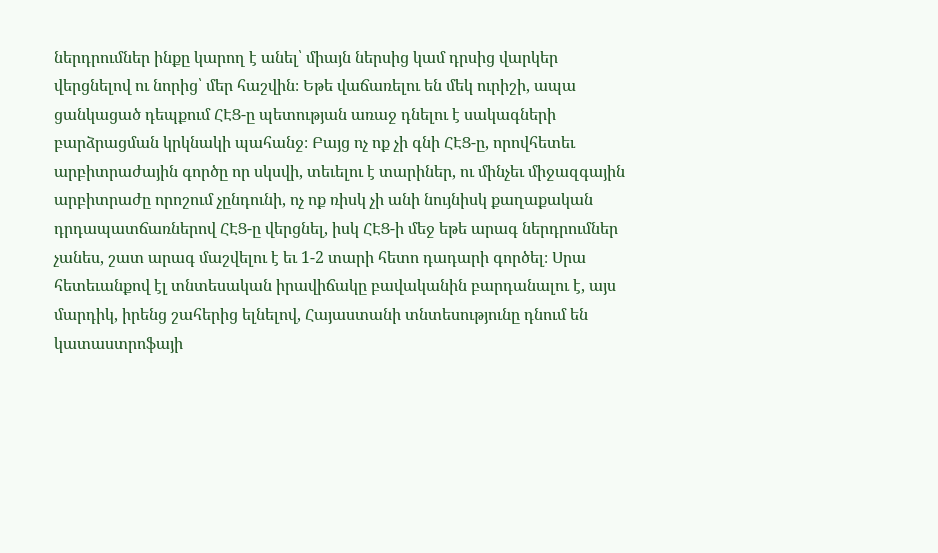ներդրումներ ինքը կարող է անել՝ միայն ներսից կամ դրսից վարկեր վերցնելով ու նորից՝ մեր հաշվին։ Եթե վաճառելու են մեկ ուրիշի, ապա ցանկացած դեպքում ՀԷՑ-ը պետության առաջ դնելու է սակագների բարձրացման կրկնակի պահանջ։ Բայց ոչ ոք չի գնի ՀԷՑ-ը, որովհետեւ արբիտրաժային գործը որ սկսվի, տեւելու է տարիներ, ու մինչեւ միջազգային արբիտրաժը որոշում չընդունի, ոչ ոք ռիսկ չի անի նույնիսկ քաղաքական դրդապատճառներով ՀԷՑ-ը վերցնել, իսկ ՀԷՑ-ի մեջ եթե արագ ներդրումներ չանես, շատ արագ մաշվելու է եւ 1-2 տարի հետո դադարի գործել։ Սրա հետեւանքով էլ տնտեսական իրավիճակը բավականին բարդանալու է, այս մարդիկ, իրենց շահերից ելնելով, Հայաստանի տնտեսությունը դնում են կատաստրոֆայի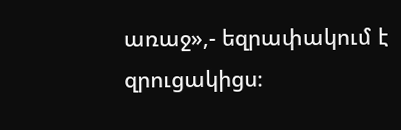առաջ»,- եզրափակում է զրուցակիցս։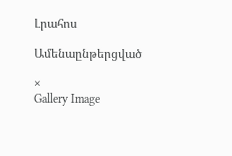Լրահոս

Ամենաընթերցված

×
Gallery Image